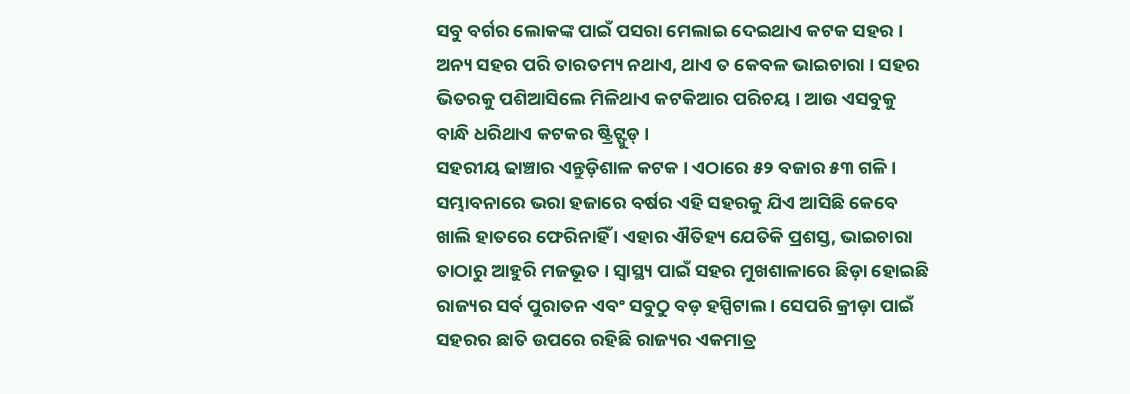ସବୁ ବର୍ଗର ଲୋକଙ୍କ ପାଇଁ ପସରା ମେଲାଇ ଦେଇଥାଏ କଟକ ସହର । ଅନ୍ୟ ସହର ପରି ତାରତମ୍ୟ ନଥାଏ, ଥାଏ ତ କେବଳ ଭାଇଚାରା । ସହର ଭିତରକୁ ପଶିଆସିଲେ ମିଳିଥାଏ କଟକିଆର ପରିଚୟ । ଆଉ ଏସବୁକୁ ବାନ୍ଧି ଧରିଥାଏ କଟକର ଷ୍ଟ୍ରିଟ୍ଫୁଡ୍ ।
ସହରୀୟ ଢାଞ୍ଚାର ଏନ୍ତୁଡ଼ିଶାଳ କଟକ । ଏଠାରେ ୫୨ ବଜାର ୫୩ ଗଳି । ସମ୍ଭାବନାରେ ଭରା ହଜାରେ ବର୍ଷର ଏହି ସହରକୁ ଯିଏ ଆସିଛି କେବେ ଖାଲି ହାତରେ ଫେରିନାହିଁ । ଏହାର ଐତିହ୍ୟ ଯେତିକି ପ୍ରଶସ୍ତ, ଭାଇଚାରା ତାଠାରୁ ଆହୁରି ମଜଭୂତ । ସ୍ୱାସ୍ଥ୍ୟ ପାଇଁ ସହର ମୁଖଶାଳାରେ ଛିଡ଼ା ହୋଇଛି ରାଜ୍ୟର ସର୍ବ ପୁରାତନ ଏବଂ ସବୁଠୁ ବଡ଼ ହସ୍ପିଟାଲ । ସେପରି କ୍ରୀଡ଼ା ପାଇଁ ସହରର ଛାତି ଉପରେ ରହିଛି ରାଜ୍ୟର ଏକମାତ୍ର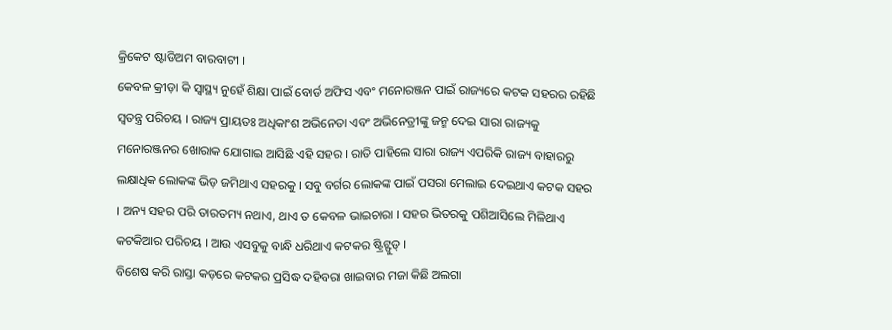କ୍ରିକେଟ ଷ୍ଟାଡିଅମ ବାରବାଟୀ ।
କେବଳ କ୍ରୀଡ଼ା କି ସ୍ୱାସ୍ଥ୍ୟ ନୁହେଁ ଶିକ୍ଷା ପାଇଁ ବୋର୍ଡ ଅଫିସ ଏବଂ ମନୋରଞ୍ଜନ ପାଇଁ ରାଜ୍ୟରେ କଟକ ସହରର ରହିଛି ସ୍ୱତନ୍ତ୍ର ପରିଚୟ । ରାଜ୍ୟ ପ୍ରାୟତଃ ଅଧିକାଂଶ ଅଭିନେତା ଏବଂ ଅଭିନେତ୍ରୀଙ୍କୁ ଜନ୍ମ ଦେଇ ସାରା ରାଜ୍ୟକୁ ମନୋରଞ୍ଜନର ଖୋରାକ ଯୋଗାଇ ଆସିଛି ଏହି ସହର । ରାତି ପାହିଲେ ସାରା ରାଜ୍ୟ ଏପରିକି ରାଜ୍ୟ ବାହାରରୁ ଲକ୍ଷାଧିକ ଲୋକଙ୍କ ଭିଡ଼ ଜମିଥାଏ ସହରକୁ । ସବୁ ବର୍ଗର ଲୋକଙ୍କ ପାଇଁ ପସରା ମେଲାଇ ଦେଇଥାଏ କଟକ ସହର । ଅନ୍ୟ ସହର ପରି ତାରତମ୍ୟ ନଥାଏ, ଥାଏ ତ କେବଳ ଭାଇଚାରା । ସହର ଭିତରକୁ ପଶିଆସିଲେ ମିଳିଥାଏ କଟକିଆର ପରିଚୟ । ଆଉ ଏସବୁକୁ ବାନ୍ଧି ଧରିଥାଏ କଟକର ଷ୍ଟ୍ରିଟ୍ଫୁଡ୍ ।
ବିଶେଷ କରି ରାସ୍ତା କଡ଼ରେ କଟକର ପ୍ରସିଦ୍ଧ ଦହିବରା ଖାଇବାର ମଜା କିଛି ଅଲଗା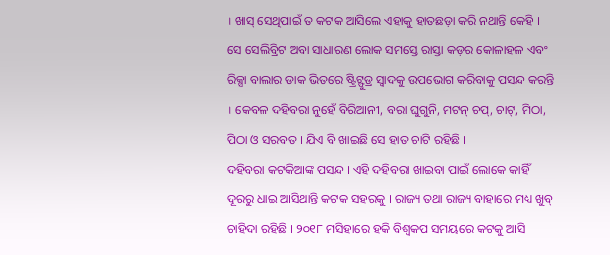। ଖାସ୍ ସେଥିପାଇଁ ତ କଟକ ଆସିଲେ ଏହାକୁ ହାତଛଡ଼ା କରି ନଥାନ୍ତି କେହି । ସେ ସେଲିବ୍ରିଟ ଅବା ସାଧାରଣ ଲୋକ ସମସ୍ତେ ରାସ୍ତା କଡ଼ର କୋଳାହଳ ଏବଂ ରିକ୍ସା ବାଲାର ଡାକ ଭିତରେ ଷ୍ଟ୍ରିଟ୍ଫୁଡ୍ର ସ୍ୱାଦକୁ ଉପଭୋଗ କରିବାକୁ ପସନ୍ଦ କରନ୍ତି । କେବଳ ଦହିବରା ନୁହେଁ ବିରିଆନୀ, ବରା ଘୁଗୁନି, ମଟନ୍ ଚପ୍, ଚାଟ୍, ମିଠା, ପିଠା ଓ ସରବତ । ଯିଏ ବି ଖାଇଛି ସେ ହାତ ଚାଟି ରହିଛି ।
ଦହିବରା କଟକିଆଙ୍କ ପସନ୍ଦ । ଏହି ଦହିବରା ଖାଇବା ପାଇଁ ଲୋକେ କାହିଁ ଦୂରରୁ ଧାଇ ଆସିଥାନ୍ତି କଟକ ସହରକୁ । ରାଜ୍ୟ ତଥା ରାଜ୍ୟ ବାହାରେ ମଧ୍ୟ ଖୁବ୍ ଚାହିଦା ରହିଛି । ୨୦୧୮ ମସିହାରେ ହକି ବିଶ୍ୱକପ ସମୟରେ କଟକୁ ଆସି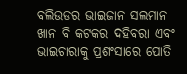ବଲିଉଡର ଭାଇଜାନ ସଲମାନ ଖାନ ବି କଟକର ଦହିବରା ଏବଂ ଭାଇଚାରାକୁ ପ୍ରଶଂସାରେ ପୋତି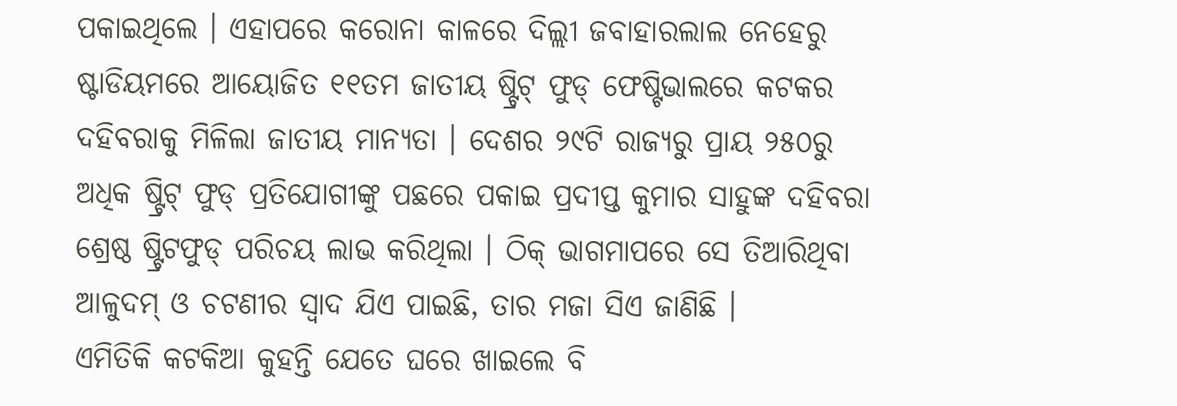ପକାଇଥିଲେ । ଏହାପରେ କରୋନା କାଳରେ ଦିଲ୍ଲୀ ଜବାହାରଲାଲ ନେହେରୁ ଷ୍ଟାଡିୟମରେ ଆୟୋଜିତ ୧୧ତମ ଜାତୀୟ ଷ୍ଟ୍ରିଟ୍ ଫୁଡ୍ ଫେଷ୍ଟିଭାଲରେ କଟକର ଦହିବରାକୁ ମିଳିଲା ଜାତୀୟ ମାନ୍ୟତା । ଦେଶର ୨୯ଟି ରାଜ୍ୟରୁ ପ୍ରାୟ ୨୫୦ରୁ ଅଧିକ ଷ୍ଟ୍ରିଟ୍ ଫୁଡ୍ ପ୍ରତିଯୋଗୀଙ୍କୁ ପଛରେ ପକାଇ ପ୍ରଦୀପ୍ତ କୁମାର ସାହୁଙ୍କ ଦହିବରା ଶ୍ରେଷ୍ଠ ଷ୍ଟ୍ରିଟଫୁଡ୍ ପରିଚୟ ଲାଭ କରିଥିଲା । ଠିକ୍ ଭାଗମାପରେ ସେ ତିଆରିଥିବା ଆଳୁଦମ୍ ଓ ଚଟଣୀର ସ୍ୱାଦ ଯିଏ ପାଇଛି, ତାର ମଜା ସିଏ ଜାଣିଛି ।
ଏମିତିକି କଟକିଆ କୁହନ୍ତି ଯେତେ ଘରେ ଖାଇଲେ ବି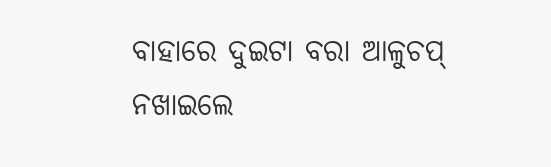ବାହାରେ ଦୁଇଟା ବରା ଆଳୁଚପ୍ ନଖାଇଲେ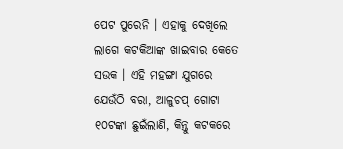ପେଟ ପୁରେନି । ଏହାକୁ ଦେଖିଲେ ଲାଗେ କଟକିଆଙ୍କ ଖାଇବାର କେତେ ସଉକ । ଏହି ମହଙ୍ଗା ଯୁଗରେ ଯେଉଁଠି ବରା, ଆଳୁଚପ୍ ଗୋଟା ୧୦ଟଙ୍କା ଛୁଇଁଲାଣି, କିନ୍ତୁ କଟକରେ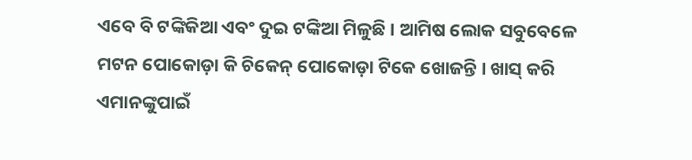ଏବେ ବି ଟଙ୍କିକିଆ ଏବଂ ଦୁଇ ଟଙ୍କିଆ ମିଳୁଛି । ଆମିଷ ଲୋକ ସବୁବେଳେ ମଟନ ପୋକୋଡ଼ା କି ଚିକେନ୍ ପୋକୋଡ଼ା ଟିକେ ଖୋଜନ୍ତି । ଖାସ୍ କରି ଏମାନଙ୍କୁପାଇଁ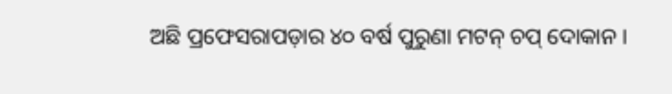ଅଛି ପ୍ରଫେସରାପଡ଼ାର ୪୦ ବର୍ଷ ପୁରୁଣା ମଟନ୍ ଚପ୍ ଦୋକାନ ।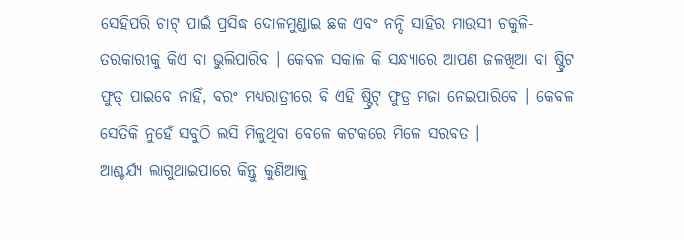ସେହିପରି ଚାଟ୍ ପାଇଁ ପ୍ରସିଦ୍ଧ ଦୋଳମୁଣ୍ଡାଇ ଛକ ଏବଂ ନନ୍ଦି ସାହିର ମାଉସୀ ଚକୁଳି-ତରକାରୀକୁ କିଏ ବା ଭୁଲିପାରିବ । କେବଳ ସକାଳ କି ସନ୍ଧ୍ୟାରେ ଆପଣ ଜଳଖିଆ ବା ଷ୍ଟ୍ରିଟ ଫୁଡ୍ ପାଇବେ ନାହିଁ, ବରଂ ମଧ୍ୟରାତ୍ରୀରେ ବି ଏହି ଷ୍ଟ୍ରିଟ୍ ଫୁଡ୍ର ମଜା ନେଇପାରିବେ । କେବଳ ସେତିକି ନୁହେଁ ସବୁଠି ଲସି ମିଳୁଥିବା ବେଳେ କଟକରେ ମିଳେ ସରବତ ।
ଆଶ୍ଚର୍ଯ୍ୟ ଲାଗୁଥାଇପାରେ କିନ୍ତୁ କୁଣିଆକୁ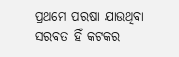ପ୍ରଥମେ ପରଷା ଯାଉଥିବା ସରବତ ହିଁ କଟକର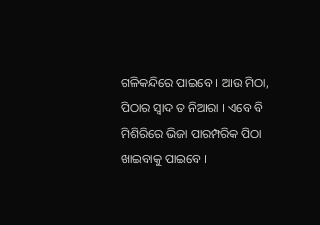ଗଳିକନ୍ଦିରେ ପାଇବେ । ଆଉ ମିଠା, ପିଠାର ସ୍ୱାଦ ତ ନିଆରା । ଏବେ ବି ମିଶିରିରେ ଭିଜା ପାରମ୍ପରିକ ପିଠା ଖାଇବାକୁ ପାଇବେ ।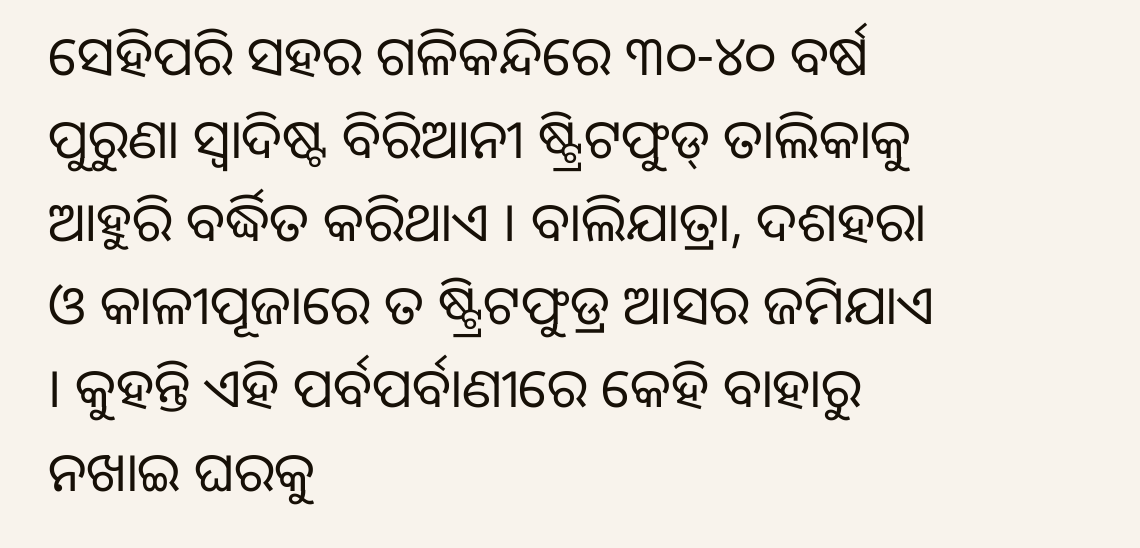ସେହିପରି ସହର ଗଳିକନ୍ଦିରେ ୩୦-୪୦ ବର୍ଷ ପୁରୁଣା ସ୍ୱାଦିଷ୍ଟ ବିରିଆନୀ ଷ୍ଟ୍ରିଟଫୁଡ୍ ତାଲିକାକୁ ଆହୁରି ବର୍ଦ୍ଧିତ କରିଥାଏ । ବାଲିଯାତ୍ରା, ଦଶହରା ଓ କାଳୀପୂଜାରେ ତ ଷ୍ଟ୍ରିଟଫୁଡ୍ର ଆସର ଜମିଯାଏ । କୁହନ୍ତି ଏହି ପର୍ବପର୍ବାଣୀରେ କେହି ବାହାରୁ ନଖାଇ ଘରକୁ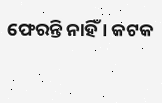ଫେରନ୍ତି ନାହିଁ । କଟକ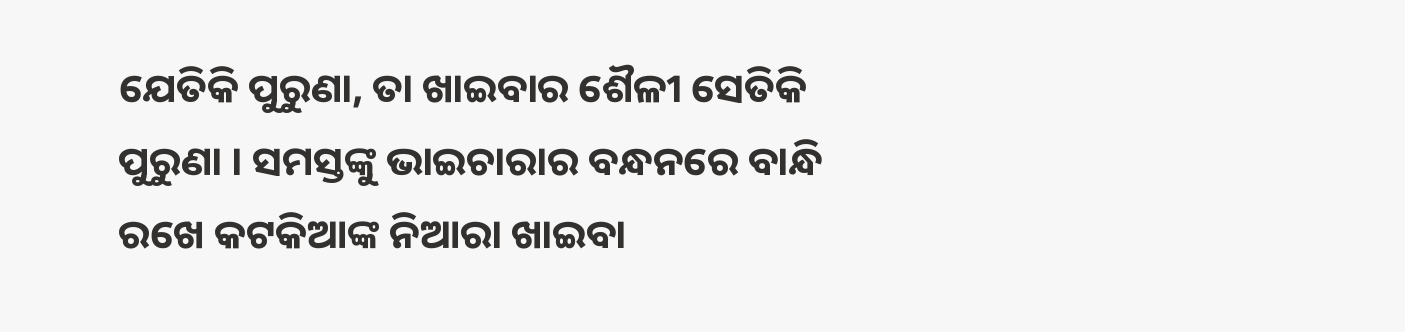ଯେତିକି ପୁରୁଣା, ତା ଖାଇବାର ଶୈଳୀ ସେତିକି ପୁରୁଣା । ସମସ୍ତଙ୍କୁ ଭାଇଚାରାର ବନ୍ଧନରେ ବାନ୍ଧି ରଖେ କଟକିଆଙ୍କ ନିଆରା ଖାଇବା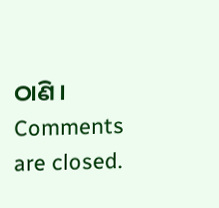ଠାଣି ।
Comments are closed.